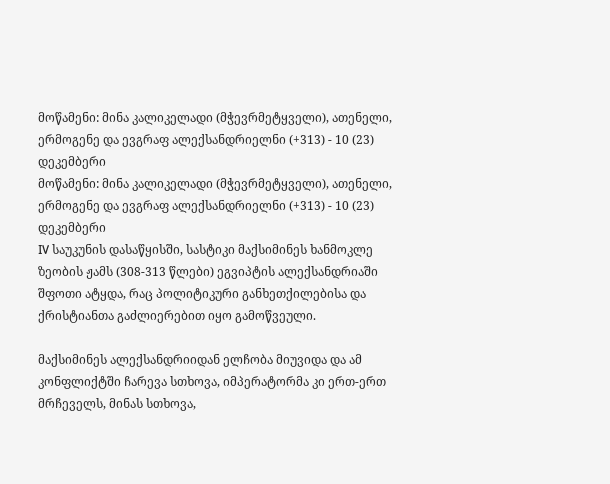მოწამენი: მინა კალიკელადი (მჭევრმეტყველი), ათენელი, ერმოგენე და ევგრაფ ალექსანდრიელნი (+313) - 10 (23) დეკემბერი
მოწამენი: მინა კალიკელადი (მჭევრმეტყველი), ათენელი, ერმოგენე და ევგრაფ ალექსანდრიელნი (+313) - 10 (23) დეკემბერი
IV საუკუნის დასაწყისში, სასტიკი მაქსიმინეს ხანმოკლე ზეობის ჟამს (308-313 წლები) ეგვიპტის ალექსანდრიაში შფოთი ატყდა, რაც პოლიტიკური განხეთქილებისა და ქრისტიანთა გაძლიერებით იყო გამოწვეული.

მაქსიმინეს ალექსანდრიიდან ელჩობა მიუვიდა და ამ კონფლიქტში ჩარევა სთხოვა, იმპერატორმა კი ერთ-ერთ მრჩეველს, მინას სთხოვა,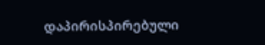დაპირისპირებული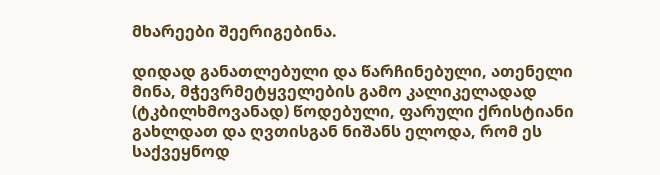მხარეები შეერიგებინა.

დიდად განათლებული და წარჩინებული, ათენელი მინა, მჭევრმეტყველების გამო კალიკელადად (ტკბილხმოვანად) წოდებული, ფარული ქრისტიანი გახლდათ და ღვთისგან ნიშანს ელოდა, რომ ეს საქვეყნოდ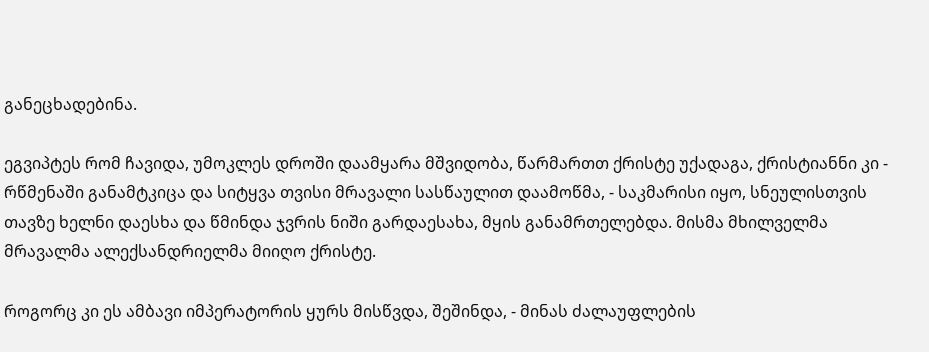განეცხადებინა.

ეგვიპტეს რომ ჩავიდა, უმოკლეს დროში დაამყარა მშვიდობა, წარმართთ ქრისტე უქადაგა, ქრისტიანნი კი - რწმენაში განამტკიცა და სიტყვა თვისი მრავალი სასწაულით დაამოწმა, - საკმარისი იყო, სნეულისთვის თავზე ხელნი დაესხა და წმინდა ჯვრის ნიში გარდაესახა, მყის განამრთელებდა. მისმა მხილველმა მრავალმა ალექსანდრიელმა მიიღო ქრისტე.

როგორც კი ეს ამბავი იმპერატორის ყურს მისწვდა, შეშინდა, - მინას ძალაუფლების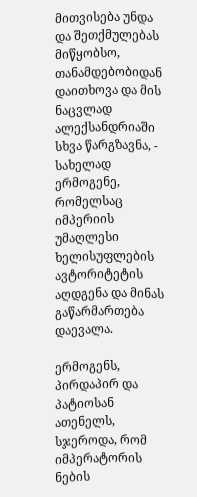მითვისება უნდა და შეთქმულებას მიწყობსო, თანამდებობიდან დაითხოვა და მის ნაცვლად ალექსანდრიაში სხვა წარგზავნა, - სახელად ერმოგენე, რომელსაც იმპერიის უმაღლესი ხელისუფლების ავტორიტეტის აღდგენა და მინას გაწარმართება დაევალა.

ერმოგენს, პირდაპირ და პატიოსან ათენელს, სჯეროდა, რომ იმპერატორის ნების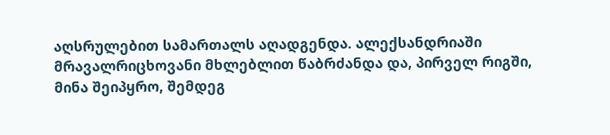აღსრულებით სამართალს აღადგენდა. ალექსანდრიაში მრავალრიცხოვანი მხლებლით წაბრძანდა და, პირველ რიგში, მინა შეიპყრო, შემდეგ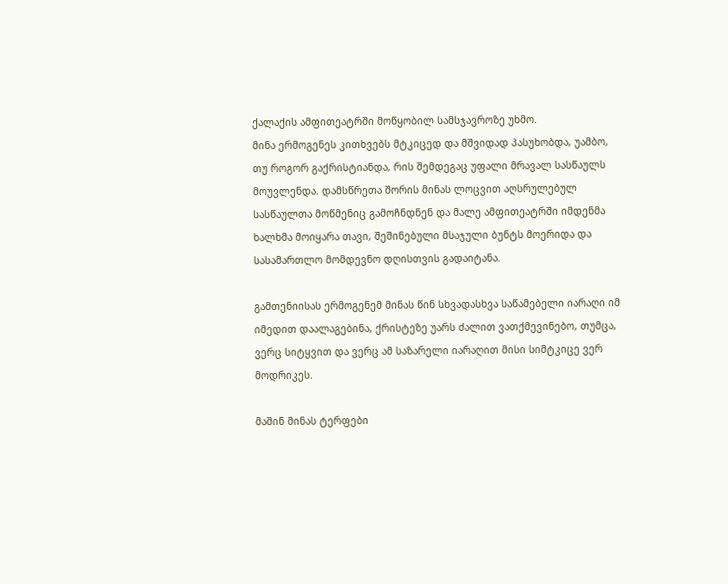ქალაქის ამფითეატრში მოწყობილ სამსჯავროზე უხმო.
მინა ერმოგენეს კითხვებს მტკიცედ და მშვიდად პასუხობდა, უამბო, თუ როგორ გაქრისტიანდა, რის შემდეგაც უფალი მრავალ სასწაულს მოუვლენდა. დამსწრეთა შორის მინას ლოცვით აღსრულებულ სასწაულთა მოწმენიც გამოჩნდნენ და მალე ამფითეატრში იმდენმა ხალხმა მოიყარა თავი, შეშინებული მსაჯული ბუნტს მოერიდა და სასამართლო მომდევნო დღისთვის გადაიტანა.

გამთენიისას ერმოგენემ მინას წინ სხვადასხვა საწამებელი იარაღი იმ იმედით დაალაგებინა, ქრისტეზე უარს ძალით ვათქმევინებო, თუმცა, ვერც სიტყვით და ვერც ამ საზარელი იარაღით მისი სიმტკიცე ვერ მოდრიკეს.

მაშინ მინას ტერფები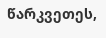წარკვეთეს,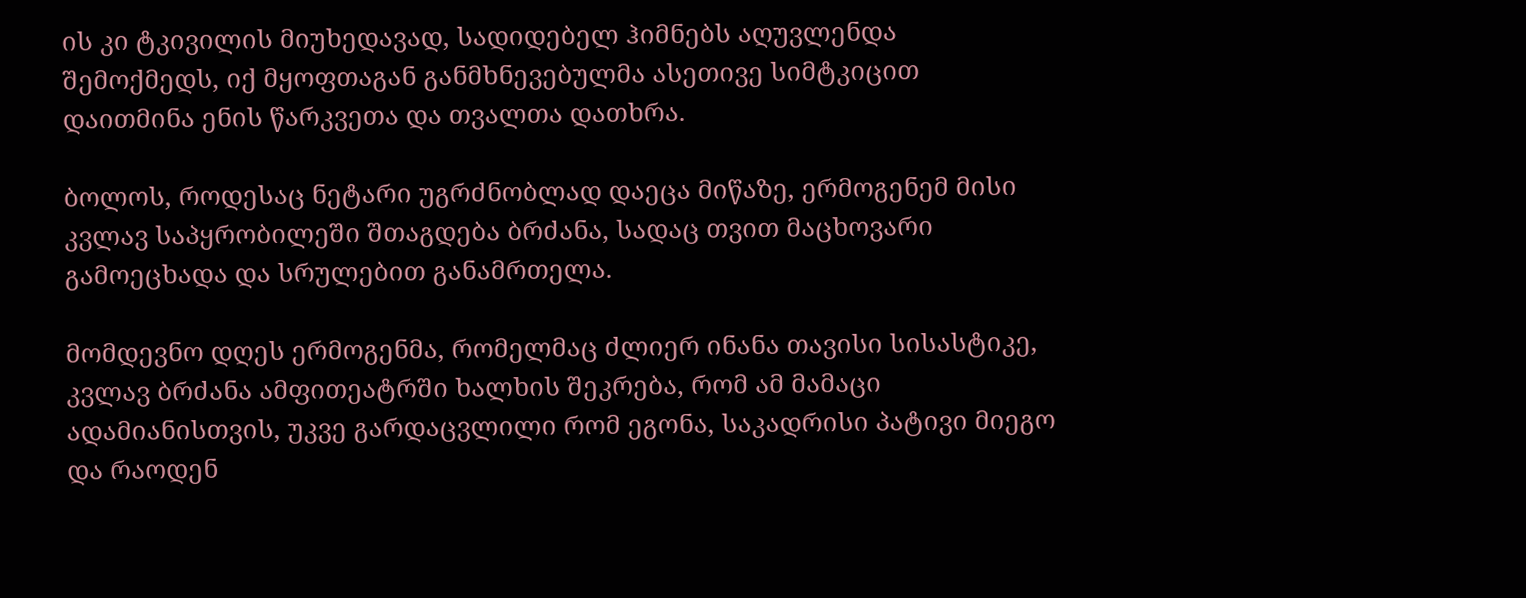ის კი ტკივილის მიუხედავად, სადიდებელ ჰიმნებს აღუვლენდა შემოქმედს, იქ მყოფთაგან განმხნევებულმა ასეთივე სიმტკიცით დაითმინა ენის წარკვეთა და თვალთა დათხრა.

ბოლოს, როდესაც ნეტარი უგრძნობლად დაეცა მიწაზე, ერმოგენემ მისი კვლავ საპყრობილეში შთაგდება ბრძანა, სადაც თვით მაცხოვარი გამოეცხადა და სრულებით განამრთელა.

მომდევნო დღეს ერმოგენმა, რომელმაც ძლიერ ინანა თავისი სისასტიკე, კვლავ ბრძანა ამფითეატრში ხალხის შეკრება, რომ ამ მამაცი ადამიანისთვის, უკვე გარდაცვლილი რომ ეგონა, საკადრისი პატივი მიეგო და რაოდენ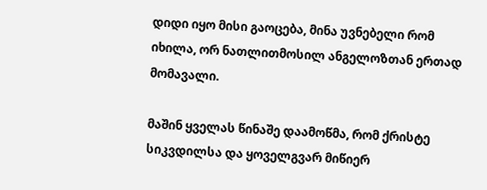დიდი იყო მისი გაოცება, მინა უვნებელი რომ იხილა, ორ ნათლითმოსილ ანგელოზთან ერთად მომავალი.

მაშინ ყველას წინაშე დაამოწმა, რომ ქრისტე სიკვდილსა და ყოველგვარ მიწიერ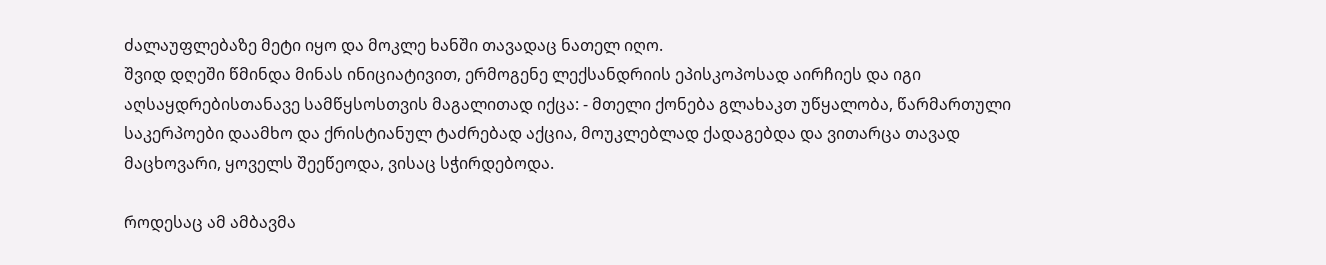ძალაუფლებაზე მეტი იყო და მოკლე ხანში თავადაც ნათელ იღო.
შვიდ დღეში წმინდა მინას ინიციატივით, ერმოგენე ლექსანდრიის ეპისკოპოსად აირჩიეს და იგი აღსაყდრებისთანავე სამწყსოსთვის მაგალითად იქცა: - მთელი ქონება გლახაკთ უწყალობა, წარმართული საკერპოები დაამხო და ქრისტიანულ ტაძრებად აქცია, მოუკლებლად ქადაგებდა და ვითარცა თავად მაცხოვარი, ყოველს შეეწეოდა, ვისაც სჭირდებოდა.

როდესაც ამ ამბავმა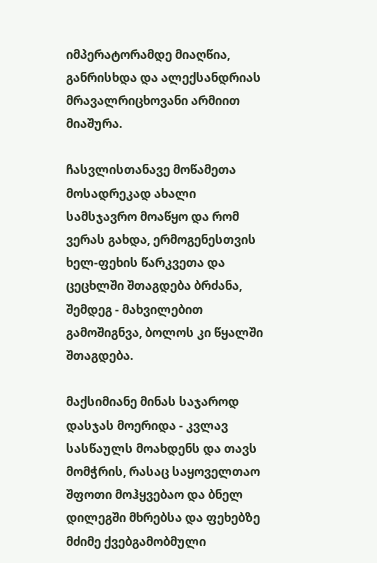იმპერატორამდე მიაღწია, განრისხდა და ალექსანდრიას მრავალრიცხოვანი არმიით მიაშურა.

ჩასვლისთანავე მოწამეთა მოსადრეკად ახალი სამსჯავრო მოაწყო და რომ ვერას გახდა, ერმოგენესთვის ხელ-ფეხის წარკვეთა და ცეცხლში შთაგდება ბრძანა, შემდეგ - მახვილებით გამოშიგნვა, ბოლოს კი წყალში შთაგდება.

მაქსიმიანე მინას საჯაროდ დასჯას მოერიდა - კვლავ სასწაულს მოახდენს და თავს მომჭრის, რასაც საყოველთაო შფოთი მოჰყვებაო და ბნელ დილეგში მხრებსა და ფეხებზე მძიმე ქვებგამობმული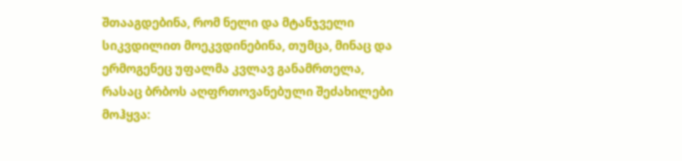შთააგდებინა, რომ ნელი და მტანჯველი სიკვდილით მოეკვდინებინა, თუმცა, მინაც და ერმოგენეც უფალმა კვლავ განამრთელა, რასაც ბრბოს აღფრთოვანებული შეძახილები მოჰყვა: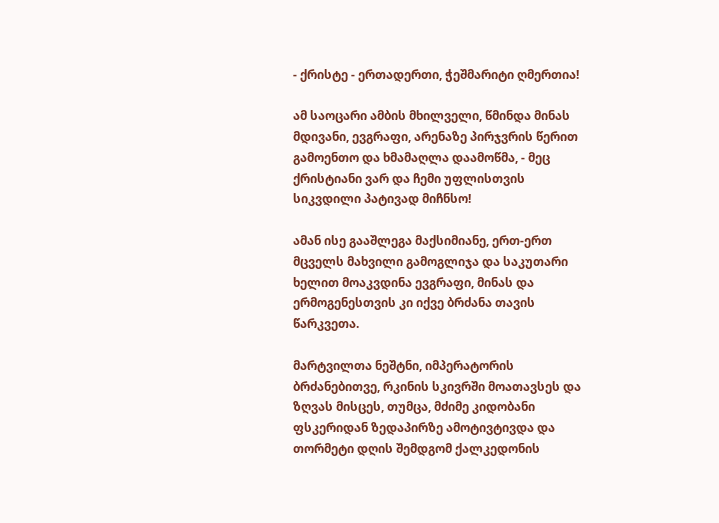- ქრისტე - ერთადერთი, ჭეშმარიტი ღმერთია!

ამ საოცარი ამბის მხილველი, წმინდა მინას მდივანი, ევგრაფი, არენაზე პირჯვრის წერით გამოენთო და ხმამაღლა დაამოწმა, - მეც ქრისტიანი ვარ და ჩემი უფლისთვის სიკვდილი პატივად მიჩნსო!

ამან ისე გააშლეგა მაქსიმიანე, ერთ-ერთ მცველს მახვილი გამოგლიჯა და საკუთარი ხელით მოაკვდინა ევგრაფი, მინას და ერმოგენესთვის კი იქვე ბრძანა თავის წარკვეთა.

მარტვილთა ნეშტნი, იმპერატორის ბრძანებითვე, რკინის სკივრში მოათავსეს და ზღვას მისცეს, თუმცა, მძიმე კიდობანი ფსკერიდან ზედაპირზე ამოტივტივდა და თორმეტი დღის შემდგომ ქალკედონის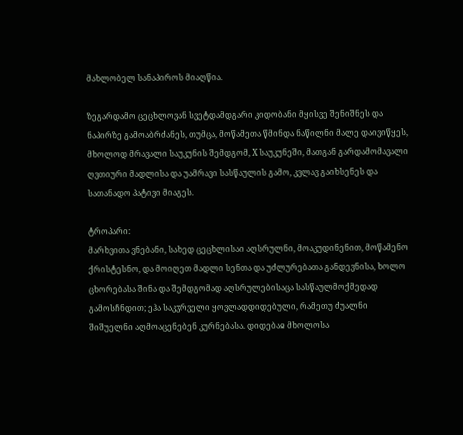მახლობელ სანაპიროს მიაღწია.

ზეგარდამო ცეცხლოვან სვეტდამდგარი კიდობანი მყისვე შენიშნეს და ნაპირზე გამოაბრძანეს, თუმცა, მოწამეთა წმინდა ნაწილნი მალე დაივიწყეს, მხოლოდ მრავალი საუკუნის შემდგომ, X საუკუნეში, მათგან გარდამომავალი ღვთიური მადლისა და უამრავი სასწაულის გამო, კვლავ გაიხსენეს და სათანადო პატივი მიაგეს.

ტროპარი:
მარხვითა ვნებანი, სახედ ცეცხლისაი აღსრულნი, მოაკუდინენით, მოწამენო ქრისტესნო, და მოიღეთ მადლი სენთა და უძლურებათა განდევნისა, ხოლო ცხორებასა შინა და შემდგომად აღსრულებისაცა სასწაულმოქმედად გამოსჩნდით; ეჰა საკჳრველი ყოვლადდიდებული, რამეთუ ძუალნი შიშუელნი აღმოაცენებენ კურნებასა. დიდებაჲ მხოლოსა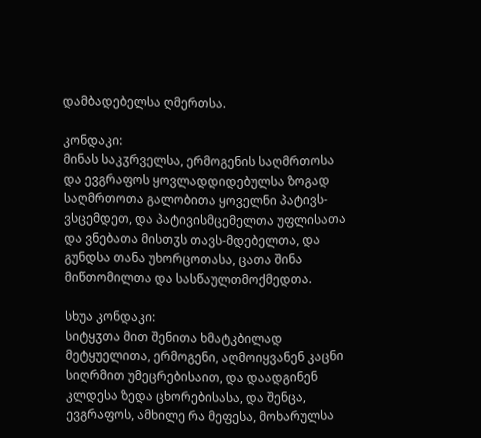დამბადებელსა ღმერთსა.

კონდაკი:
მინას საკჳრველსა, ერმოგენის საღმრთოსა და ევგრაფოს ყოვლადდიდებულსა ზოგად საღმრთოთა გალობითა ყოველნი პატივს-ვსცემდეთ, და პატივისმცემელთა უფლისათა და ვნებათა მისთჳს თავს-მდებელთა, და გუნდსა თანა უხორცოთასა, ცათა შინა მიწთომილთა და სასწაულთმოქმედთა.

სხუა კონდაკი:
სიტყჳთა მით შენითა ხმატკბილად მეტყუელითა, ერმოგენი, აღმოიყვანენ კაცნი სიღრმით უმეცრებისაით, და დაადგინენ კლდესა ზედა ცხორებისასა, და შენცა, ევგრაფოს, ამხილე რა მეფესა, მოხარულსა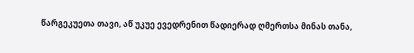წარგეკუეთა თავი, აწ უკუე ევედრენით წადიერად ღმერთსა მინას თანა,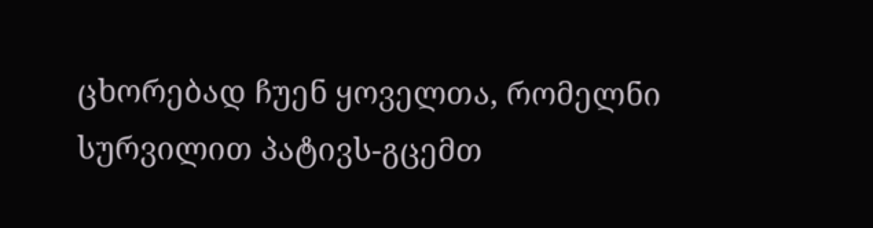ცხორებად ჩუენ ყოველთა, რომელნი სურვილით პატივს-გცემთ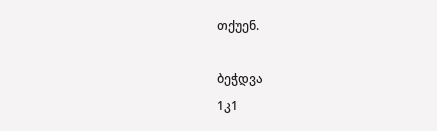თქუენ.

ბეჭდვა
1კ1